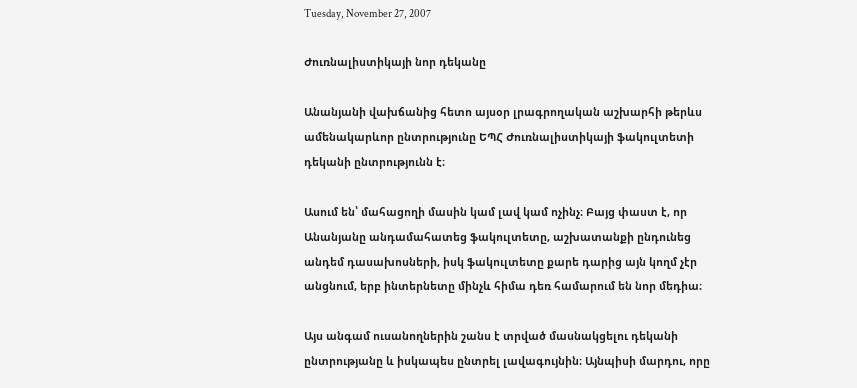Tuesday, November 27, 2007

Ժուռնալիստիկայի նոր դեկանը

Անանյանի վախճանից հետո այսօր լրագրողական աշխարհի թերևս ամենակարևոր ընտրությունը ԵՊՀ Ժուռնալիստիկայի ֆակուլտետի դեկանի ընտրությունն է։

Ասում են՝ մահացողի մասին կամ լավ կամ ոչինչ։ Բայց փաստ է, որ Անանյանը անդամահատեց ֆակուլտետը, աշխատանքի ընդունեց անդեմ դասախոսների, իսկ ֆակուլտետը քարե դարից այն կողմ չէր անցնում, երբ ինտերնետը մինչև հիմա դեռ համարում են նոր մեդիա։

Այս անգամ ուսանողներին շանս է տրված մասնակցելու դեկանի ընտրությանը և իսկապես ընտրել լավագույնին։ Այնպիսի մարդու, որը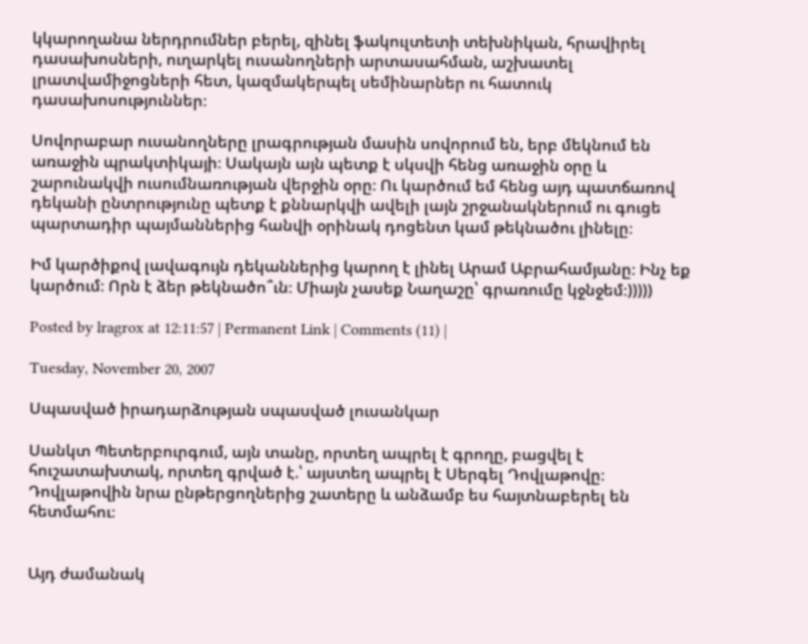կկարողանա ներդրումներ բերել, զինել ֆակուլտետի տեխնիկան, հրավիրել դասախոսների, ուղարկել ուսանողների արտասահման, աշխատել լրատվամիջոցների հետ, կազմակերպել սեմինարներ ու հատուկ դասախոսություններ։

Սովորաբար ուսանողները լրագրության մասին սովորում են, երբ մեկնում են առաջին պրակտիկայի։ Սակայն այն պետք է սկսվի հենց առաջին օրը և շարունակվի ուսումնառության վերջին օրը։ Ու կարծում եմ հենց այդ պատճառով դեկանի ընտրությունը պետք է քննարկվի ավելի լայն շրջանակներում ու գուցե պարտադիր պայմաններից հանվի օրինակ դոցենտ կամ թեկնածու լինելը։

Իմ կարծիքով լավագույն դեկաններից կարող է լինել Արամ Աբրահամյանը։ Ինչ եք կարծում։ Որն է ձեր թեկնածո՞ւն։ Միայն չասեք Նաղաշը՝ գրառումը կջնջեմ։)))))

Posted by lragrox at 12:11:57 | Permanent Link | Comments (11) |

Tuesday, November 20, 2007

Սպասված իրադարձության սպասված լուսանկար

Սանկտ Պետերբուրգում, այն տանը, որտեղ ապրել է գրողը, բացվել է հուշատախտակ, որտեղ գրված է.՝ այստեղ ապրել է Սերգել Դովլաթովը։ Դովլաթովին նրա ընթերցողներից շատերը և անձամբ ես հայտնաբերել են հետմահու։


Այդ ժամանակ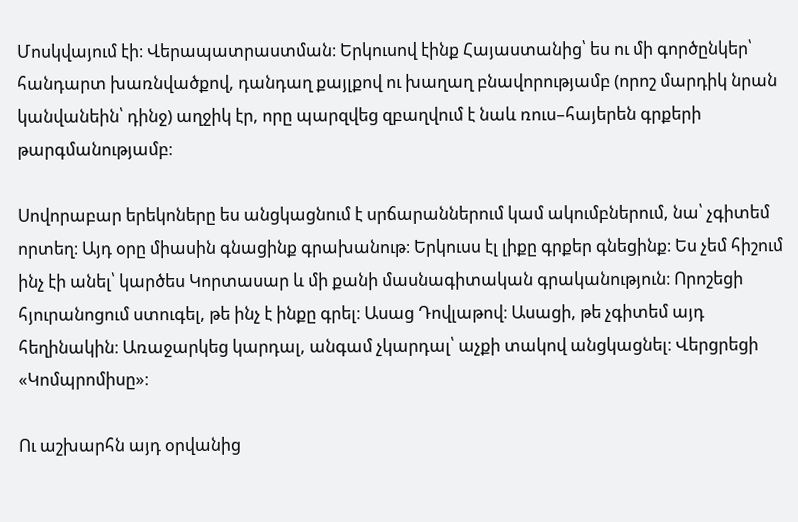Մոսկվայում էի։ Վերապատրաստման։ Երկուսով էինք Հայաստանից՝ ես ու մի գործընկեր՝ հանդարտ խառնվածքով, դանդաղ քայլքով ու խաղաղ բնավորությամբ (որոշ մարդիկ նրան կանվանեին՝ դինջ) աղջիկ էր, որը պարզվեց զբաղվում է նաև ռուս–հայերեն գրքերի թարգմանությամբ։

Սովորաբար երեկոները ես անցկացնում է սրճարաններում կամ ակումբներում, նա՝ չգիտեմ որտեղ։ Այդ օրը միասին գնացինք գրախանութ։ Երկուսս էլ լիքը գրքեր գնեցինք։ Ես չեմ հիշում ինչ էի անել՝ կարծես Կորտասար և մի քանի մասնագիտական գրականություն։ Որոշեցի հյուրանոցում ստուգել, թե ինչ է ինքը գրել։ Ասաց Դովլաթով։ Ասացի, թե չգիտեմ այդ հեղինակին։ Առաջարկեց կարդալ, անգամ չկարդալ՝ աչքի տակով անցկացնել։ Վերցրեցի «Կոմպրոմիսը»։

Ու աշխարհն այդ օրվանից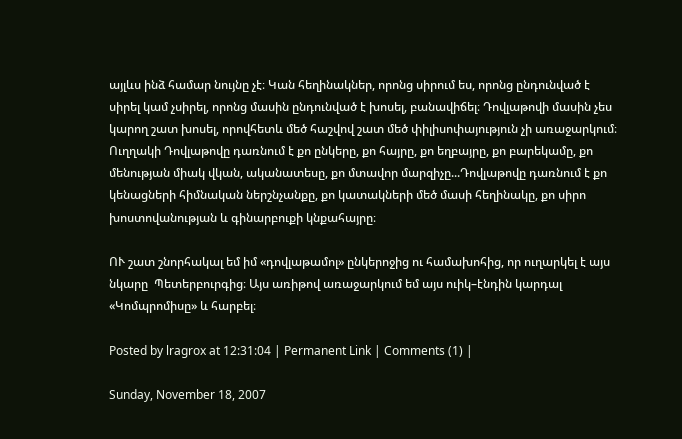այլևս ինձ համար նույնը չէ։ Կան հեղինակներ, որոնց սիրում ես, որոնց ընդունված է սիրել կամ չսիրել, որոնց մասին ընդունված է խոսել, բանավիճել։ Դովլաթովի մասին չես կարող շատ խոսել, որովհետև մեծ հաշվով շատ մեծ փիլիսոփայություն չի առաջարկում։ Ուղղակի Դովլաթովը դառնում է քո ընկերը, քո հայրը, քո եղբայրը, քո բարեկամը, քո մենության միակ վկան, ականատեսը, քո մտավոր մարզիչը...Դովլաթովը դառնում է քո կենացների հիմնական ներշնչանքը, քո կատակների մեծ մասի հեղինակը, քո սիրո խոստովանության և գինարբուքի կնքահայրը։

ՈՒ շատ շնորհակալ եմ իմ «դովլաթամոլ» ընկերոջից ու համախոհից, որ ուղարկել է այս նկարը  Պետերբուրգից։ Այս առիթով առաջարկում եմ այս ուիկ–էնդին կարդալ «Կոմպրոմիսը» և հարբել։

Posted by lragrox at 12:31:04 | Permanent Link | Comments (1) |

Sunday, November 18, 2007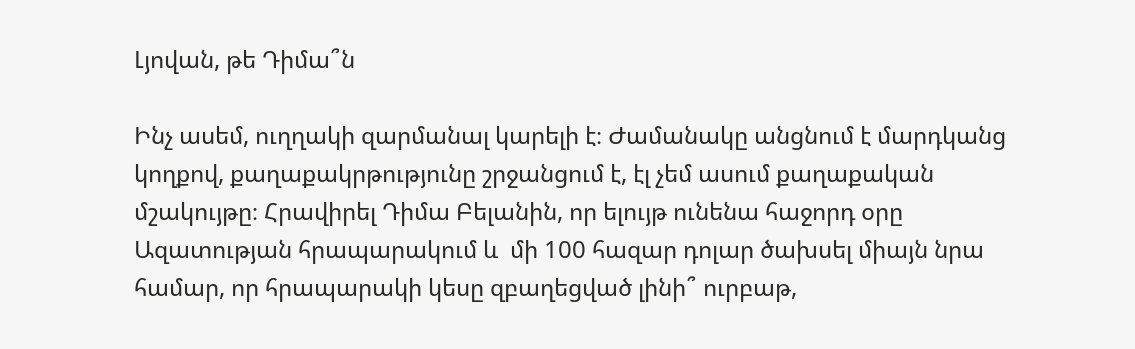Լյովան, թե Դիմա՞ն

Ինչ ասեմ, ուղղակի զարմանալ կարելի է։ Ժամանակը անցնում է մարդկանց կողքով, քաղաքակրթությունը շրջանցում է, էլ չեմ ասում քաղաքական մշակույթը։ Հրավիրել Դիմա Բելանին, որ ելույթ ունենա հաջորդ օրը Ազատության հրապարակում և  մի 100 հազար դոլար ծախսել միայն նրա համար, որ հրապարակի կեսը զբաղեցված լինի՞ ուրբաթ,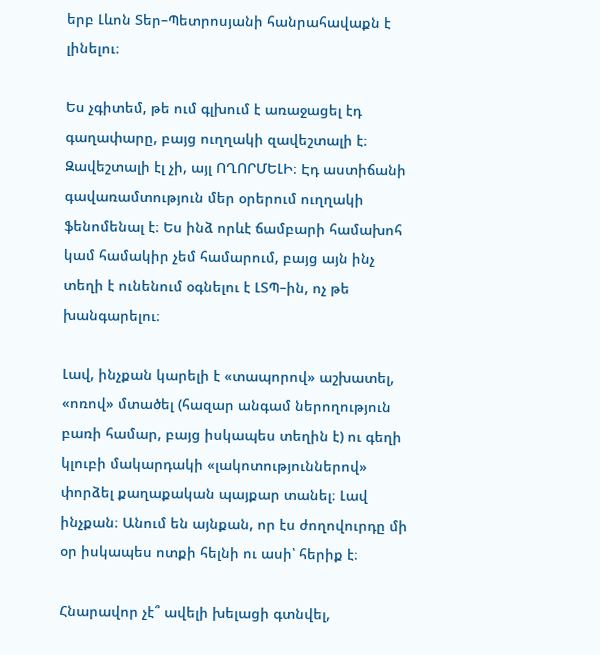երբ Լևոն Տեր–Պետրոսյանի հանրահավաքն է լինելու։

Ես չգիտեմ, թե ում գլխում է առաջացել էդ գաղափարը, բայց ուղղակի զավեշտալի է։ Զավեշտալի էլ չի, այլ ՈՂՈՐՄԵԼԻ։ Էդ աստիճանի գավառամտություն մեր օրերում ուղղակի ֆենոմենալ է։ Ես ինձ որևէ ճամբարի համախոհ կամ համակիր չեմ համարում, բայց այն ինչ տեղի է ունենում օգնելու է ԼՏՊ–ին, ոչ թե խանգարելու։

Լավ, ինչքան կարելի է «տապորով» աշխատել, «ոռով» մտածել (հազար անգամ ներողություն բառի համար, բայց իսկապես տեղին է) ու գեղի կլուբի մակարդակի «լակոտություններով» փորձել քաղաքական պայքար տանել։ Լավ ինչքան։ Անում են այնքան, որ էս ժողովուրդը մի օր իսկապես ոտքի հելնի ու ասի՝ հերիք է։

Հնարավոր չէ՞ ավելի խելացի գտնվել,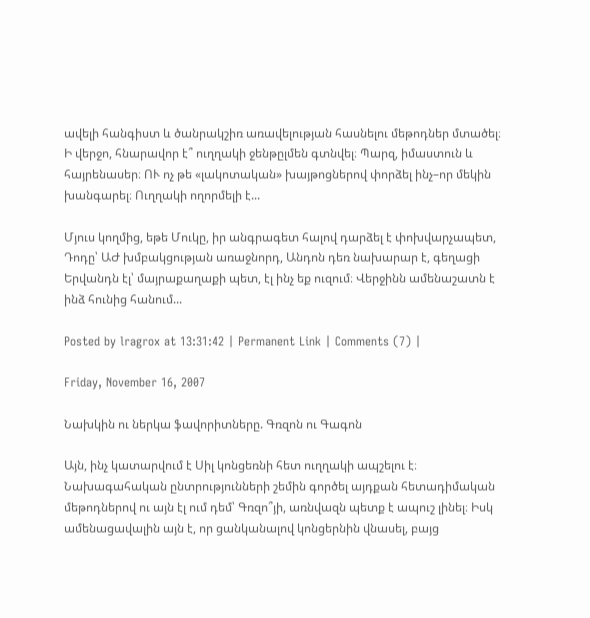ավելի հանգիստ և ծանրակշիռ առավելության հասնելու մեթոդներ մտածել։ Ի վերջո, հնարավոր է՞ ուղղակի ջենթըլմեն գտնվել։ Պարզ, իմաստուն և հայրենասեր։ ՈՒ ոչ թե «լակոտական» խայթոցներով փորձել ինչ–որ մեկին խանգարել։ Ուղղակի ողորմելի է...

Մյուս կողմից, եթե Մուկը, իր անգրագետ հալով դարձել է փոխվարչապետ, Դոդը՝ ԱԺ խմբակցության առաջնորդ, Անդոն դեռ նախարար է, գեղացի Երվանդն էլ՝ մայրաքաղաքի պետ, էլ ինչ եք ուզում։ Վերջինն ամենաշատն է ինձ հունից հանում...

Posted by lragrox at 13:31:42 | Permanent Link | Comments (7) |

Friday, November 16, 2007

Նախկին ու ներկա ֆավորիտները. Գռզոն ու Գագոն

Այն, ինչ կատարվում է Սիլ կոնցեռնի հետ ուղղակի ապշելու է։ Նախագահական ընտրությունների շեմին գործել այդքան հետադիմական մեթոդներով ու այն էլ ում դեմ՝ Գռզո՞յի, առնվազն պետք է ապուշ լինել։ Իսկ ամենացավալին այն է, որ ցանկանալով կոնցերնին վնասել, բայց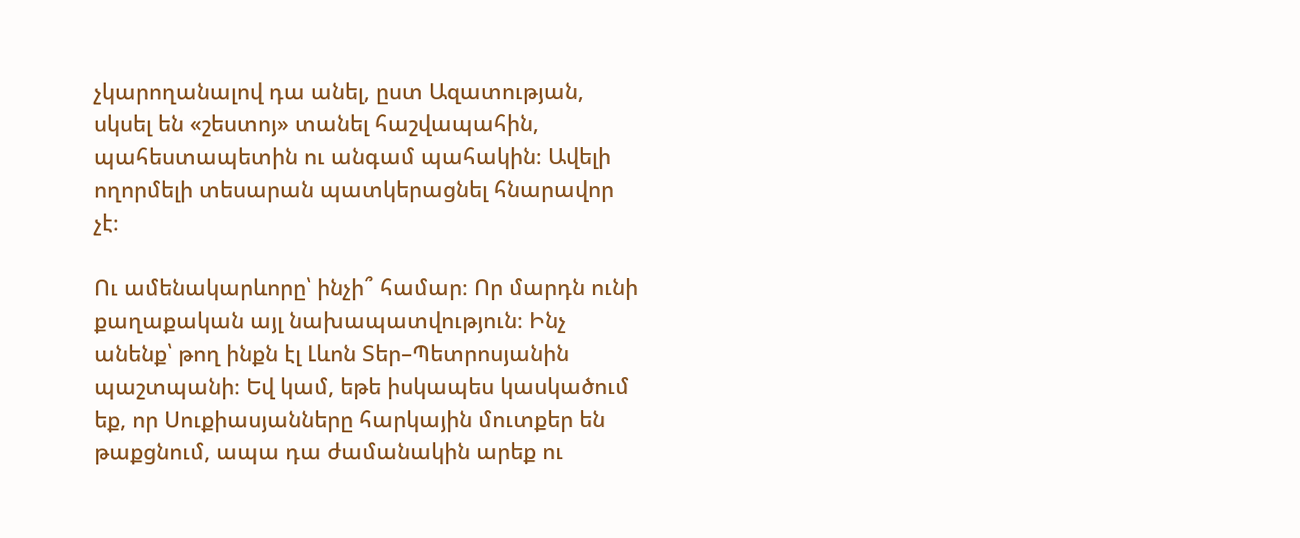չկարողանալով դա անել, ըստ Ազատության, սկսել են «շեստոյ» տանել հաշվապահին, պահեստապետին ու անգամ պահակին։ Ավելի ողորմելի տեսարան պատկերացնել հնարավոր չէ։

Ու ամենակարևորը՝ ինչի՞ համար։ Որ մարդն ունի քաղաքական այլ նախապատվություն։ Ինչ անենք՝ թող ինքն էլ Լևոն Տեր–Պետրոսյանին պաշտպանի։ Եվ կամ, եթե իսկապես կասկածում եք, որ Սուքիասյանները հարկային մուտքեր են թաքցնում, ապա դա ժամանակին արեք ու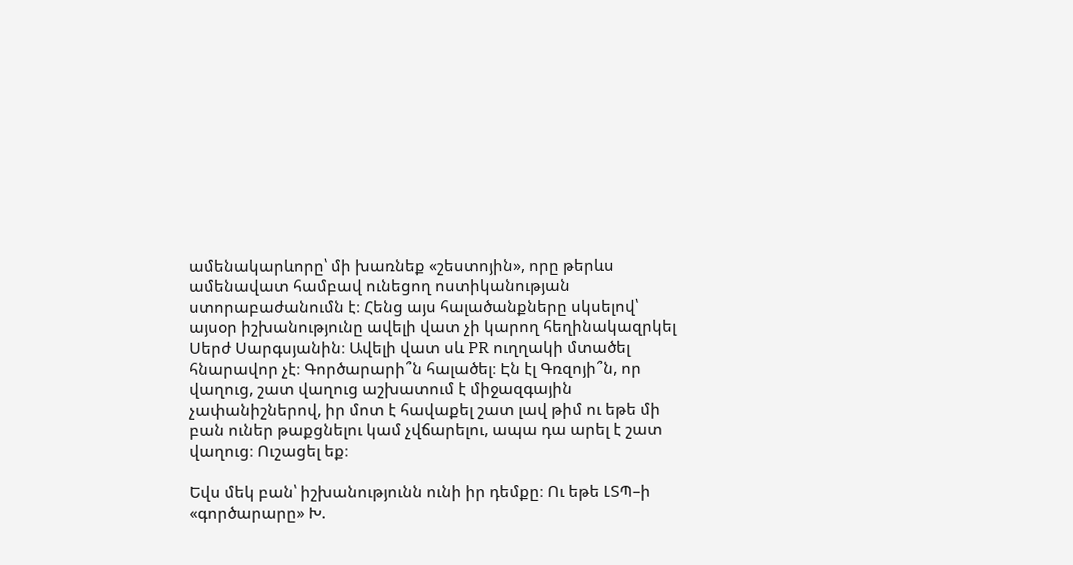ամենակարևորը՝ մի խառնեք «շեստոյին», որը թերևս ամենավատ համբավ ունեցող ոստիկանության ստորաբաժանումն է։ Հենց այս հալածանքները սկսելով՝ այսօր իշխանությունը ավելի վատ չի կարող հեղինակազրկել Սերժ Սարգսյանին։ Ավելի վատ սև PR ուղղակի մտածել հնարավոր չէ։ Գործարարի՞ն հալածել։ Էն էլ Գռզոյի՞ն, որ վաղուց, շատ վաղուց աշխատում է միջազգային չափանիշներով, իր մոտ է հավաքել շատ լավ թիմ ու եթե մի բան ուներ թաքցնելու կամ չվճարելու, ապա դա արել է շատ վաղուց։ Ուշացել եք։

Եվս մեկ բան՝ իշխանությունն ունի իր դեմքը։ Ու եթե ԼՏՊ–ի «գործարարը» Խ.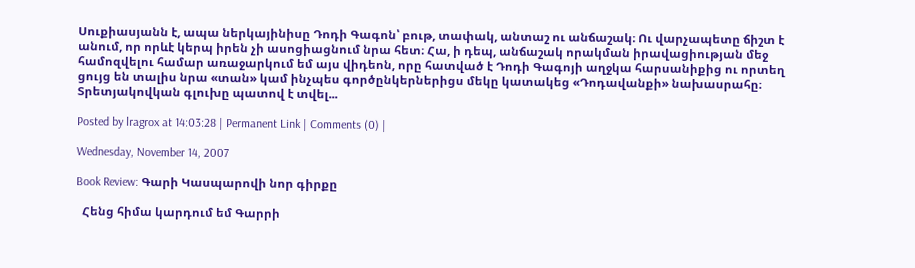Սուքիասյանն է, ապա ներկայինիսը Դոդի Գագոն՝ բութ, տափակ, անտաշ ու անճաշակ։ Ու վարչապետը ճիշտ է անում, որ որևէ կերպ իրեն չի ասոցիացնում նրա հետ։ Հա, ի դեպ, անճաշակ որակման իրավացիության մեջ համոզվելու համար առաջարկում եմ այս վիդեոն, որը հատված է Դոդի Գագոյի աղջկա հարսանիքից ու որտեղ ցույց են տալիս նրա «տան» կամ ինչպես գործընկերներիցս մեկը կատակեց «Դոդավանքի» նախասրահը։ Տրետյակովկան գլուխը պատով է տվել...

Posted by lragrox at 14:03:28 | Permanent Link | Comments (0) |

Wednesday, November 14, 2007

Book Review: Գարի Կասպարովի նոր գիրքը

  Հենց հիմա կարդում եմ Գարրի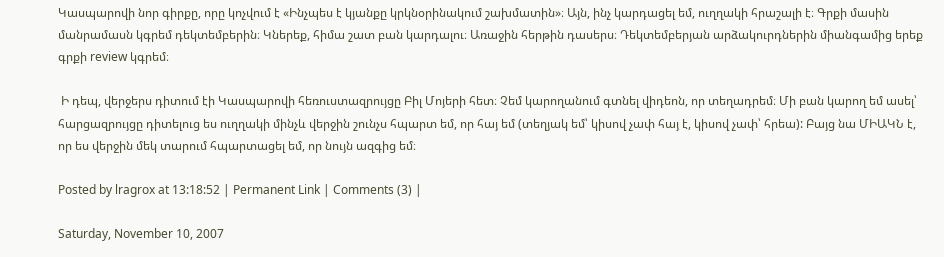Կասպարովի նոր գիրքը, որը կոչվում է «Ինչպես է կյանքը կրկնօրինակում շախմատին»։ Այն, ինչ կարդացել եմ, ուղղակի հրաշալի է։ Գրքի մասին մանրամասն կգրեմ դեկտեմբերին։ Կներեք, հիմա շատ բան կարդալու։ Առաջին հերթին դասերս։ Դեկտեմբերյան արձակուրդներին միանգամից երեք գրքի review կգրեմ։

 Ի դեպ, վերջերս դիտում էի Կասպարովի հեռուստազրույցը Բիլ Մոյերի հետ։ Չեմ կարողանում գտնել վիդեոն, որ տեղադրեմ։ Մի բան կարող եմ ասել՝ հարցազրույցը դիտելուց ես ուղղակի մինչև վերջին շունչս հպարտ եմ, որ հայ եմ (տեղյակ եմ՝ կիսով չափ հայ է, կիսով չափ՝ հրեա): Բայց նա ՄԻԱԿՆ է, որ ես վերջին մեկ տարում հպարտացել եմ, որ նույն ազգից եմ։

Posted by lragrox at 13:18:52 | Permanent Link | Comments (3) |

Saturday, November 10, 2007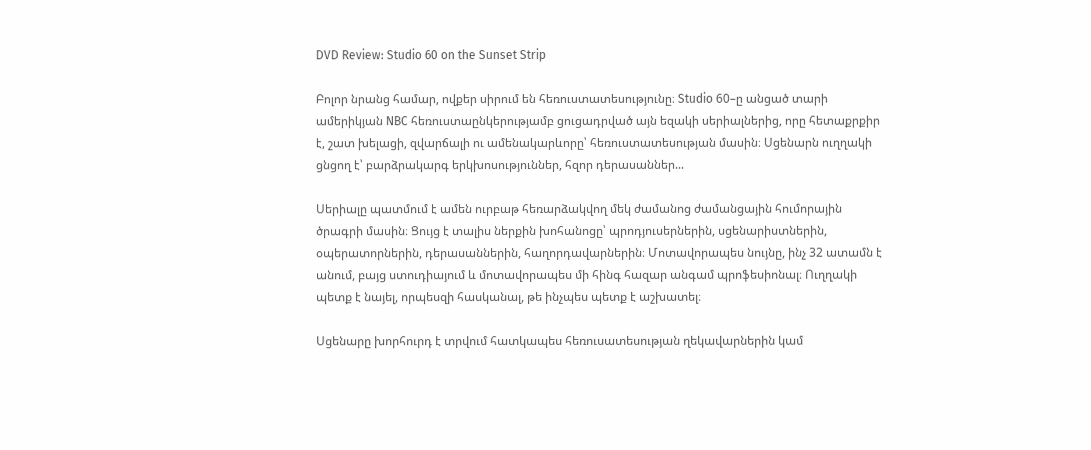DVD Review: Studio 60 on the Sunset Strip

Բոլոր նրանց համար, ովքեր սիրում են հեռուստատեսությունը։ Studio 60–ը անցած տարի ամերիկյան NBC հեռուստաընկերությամբ ցուցադրված այն եզակի սերիալներից, որը հետաքրքիր է, շատ խելացի, զվարճալի ու ամենակարևորը՝ հեռուստատեսության մասին։ Սցենարն ուղղակի ցնցող է՝ բարձրակարգ երկխոսություններ, հզոր դերասաններ...

Սերիալը պատմում է ամեն ուրբաթ հեռարձակվող մեկ ժամանոց ժամանցային հումորային ծրագրի մասին։ Ցույց է տալիս ներքին խոհանոցը՝ պրոդյուսերներին, սցենարիստներին, օպերատորներին, դերասաններին, հաղորդավարներին։ Մոտավորապես նույնը, ինչ 32 ատամն է անում, բայց ստուդիայում և մոտավորապես մի հինգ հազար անգամ պրոֆեսիոնալ։ Ուղղակի պետք է նայել, որպեսզի հասկանալ, թե ինչպես պետք է աշխատել։

Սցենարը խորհուրդ է տրվում հատկապես հեռուսատեսության ղեկավարներին կամ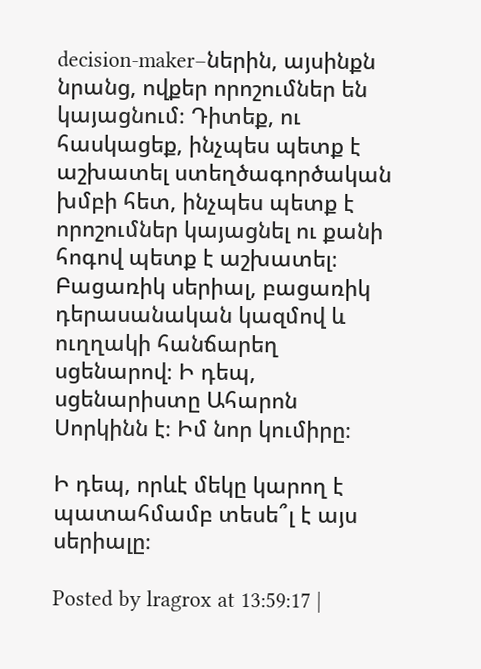decision-maker–ներին, այսինքն նրանց, ովքեր որոշումներ են կայացնում։ Դիտեք, ու հասկացեք, ինչպես պետք է աշխատել ստեղծագործական խմբի հետ, ինչպես պետք է որոշումներ կայացնել ու քանի հոգով պետք է աշխատել։ Բացառիկ սերիալ, բացառիկ դերասանական կազմով և ուղղակի հանճարեղ սցենարով։ Ի դեպ, սցենարիստը Ահարոն Սորկինն է։ Իմ նոր կումիրը։

Ի դեպ, որևէ մեկը կարող է պատահմամբ տեսե՞լ է այս սերիալը։

Posted by lragrox at 13:59:17 |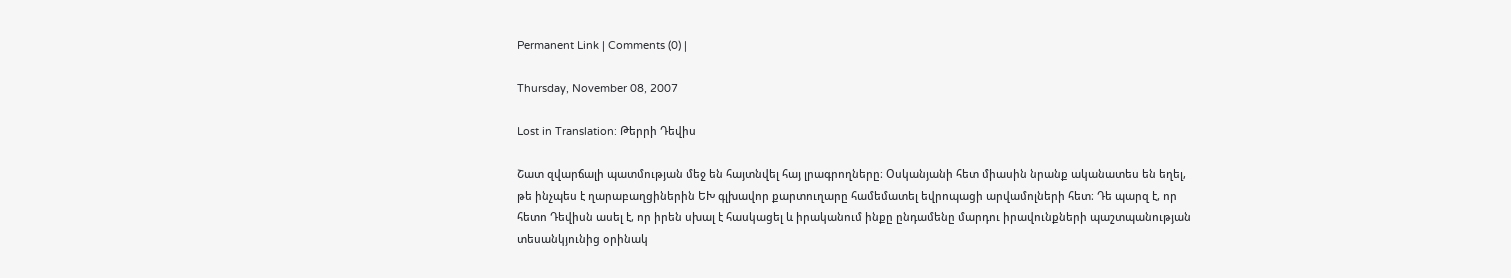Permanent Link | Comments (0) |

Thursday, November 08, 2007

Lost in Translation: Թերրի Դեվիս

Շատ զվարճալի պատմության մեջ են հայտնվել հայ լրագրողները։ Օսկանյանի հետ միասին նրանք ականատես են եղել, թե ինչպես է ղարաբաղցիներին ԵԽ գլխավոր քարտուղարը համեմատել եվրոպացի արվամոլների հետ։ Դե պարզ է, որ հետո Դեվիսն ասել է, որ իրեն սխալ է հասկացել և իրականում ինքը ընդամենը մարդու իրավունքների պաշտպանության տեսանկյունից օրինակ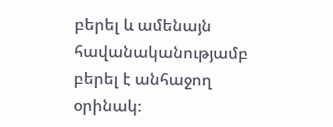բերել և ամենայն հավանականությամբ բերել է անհաջող օրինակ։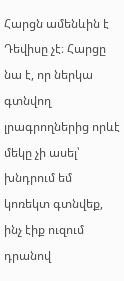Հարցն ամենևին է Դեվիսը չէ։ Հարցը նա է, որ ներկա գտնվող լրագրողներից որևէ մեկը չի ասել՝ խնդրում եմ կոռեկտ գտնվեք, ինչ էիք ուզում դրանով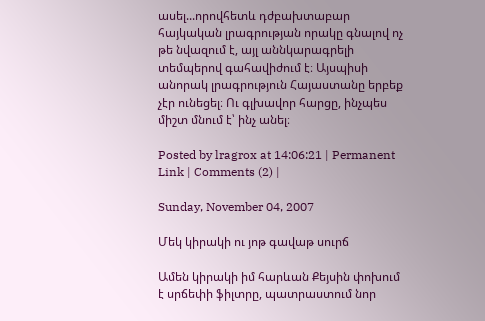ասել...որովհետև դժբախտաբար հայկական լրագրության որակը գնալով ոչ թե նվազում է, այլ աննկարագրելի տեմպերով գահավիժում է։ Այսպիսի անորակ լրագրություն Հայաստանը երբեք չէր ունեցել։ Ու գլխավոր հարցը, ինչպես միշտ մնում է՝ ինչ անել։

Posted by lragrox at 14:06:21 | Permanent Link | Comments (2) |

Sunday, November 04, 2007

Մեկ կիրակի ու յոթ գավաթ սուրճ

Ամեն կիրակի իմ հարևան Քեյսին փոխում է սրճեփի ֆիլտրը, պատրաստում նոր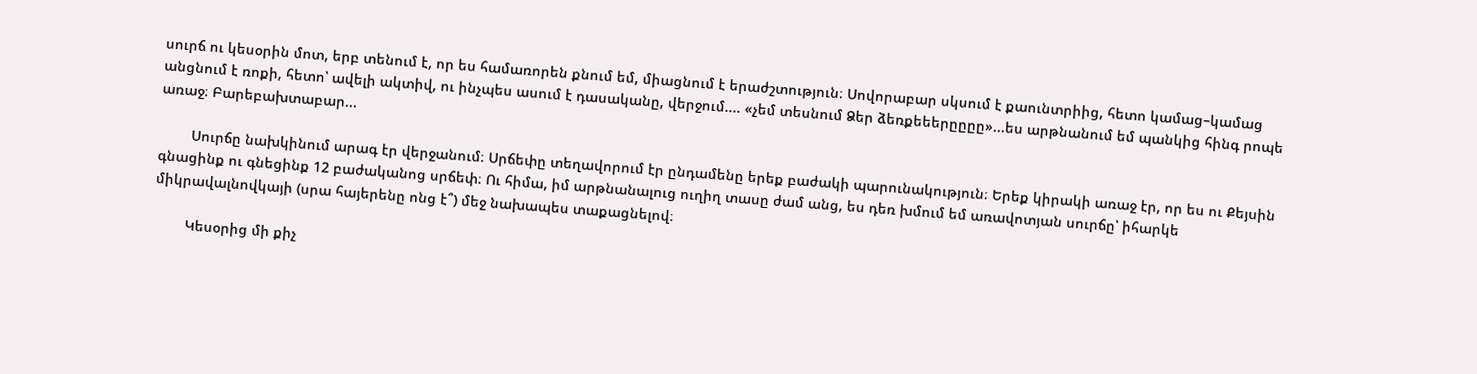սուրճ ու կեսօրին մոտ, երբ տենում է, որ ես համառորեն քնում եմ, միացնում է երաժշտություն։ Սովորաբար սկսում է քաունտրիից, հետո կամաց–կամաց անցնում է ռոքի, հետո՝ ավելի ակտիվ, ու ինչպես ասում է դասականը, վերջում.... «չեմ տեսնում Ձեր ձեռքեեերըըըը»...ես արթնանում եմ պանկից հինգ րոպե առաջ։ Բարեբախտաբար...

        Սուրճը նախկինում արագ էր վերջանում։ Սրճեփը տեղավորում էր ընդամենը երեք բաժակի պարունակություն։ Երեք կիրակի առաջ էր, որ ես ու Քեյսին գնացինք ու գնեցինք 12 բաժականոց սրճեփ։ Ու հիմա, իմ արթնանալուց ուղիղ տասը ժամ անց, ես դեռ խմում եմ առավոտյան սուրճը՝ իհարկե միկրավալնովկայի (սրա հայերենը ոնց է՞) մեջ նախապես տաքացնելով։

        Կեսօրից մի քիչ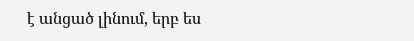է անցած լինում, երբ ես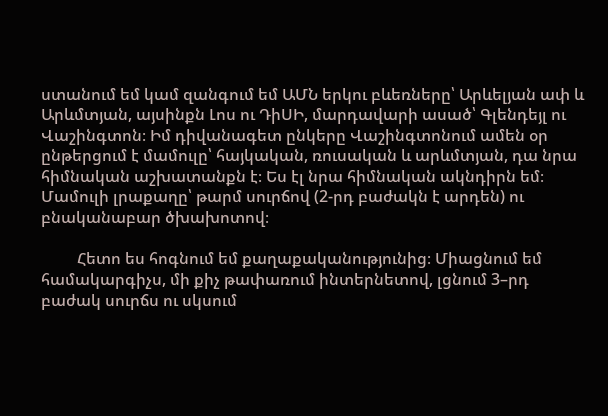ստանում եմ կամ զանգում եմ ԱՄՆ երկու բևեռները՝ Արևելյան ափ և Արևմտյան, այսինքն Լոս ու ԴիՍԻ, մարդավարի ասած՝ Գլենդեյլ ու Վաշինգտոն։ Իմ դիվանագետ ընկերը Վաշինգտոնում ամեն օր ընթերցում է մամուլը՝ հայկական, ռուսական և արևմտյան, դա նրա հիմնական աշխատանքն է։ Ես էլ նրա հիմնական ակնդիրն եմ։ Մամուլի լրաքաղը՝ թարմ սուրճով (2-րդ բաժակն է արդեն) ու բնականաբար ծխախոտով։

         Հետո ես հոգնում եմ քաղաքականությունից։ Միացնում եմ համակարգիչս, մի քիչ թափառում ինտերնետով, լցնում 3–րդ բաժակ սուրճս ու սկսում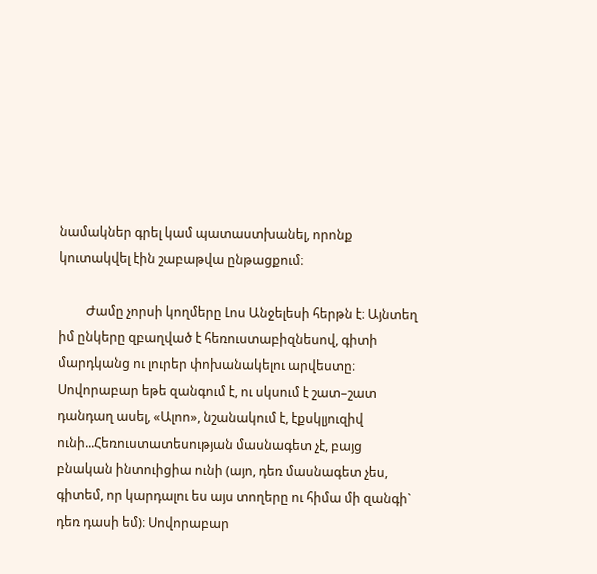նամակներ գրել կամ պատաստխանել, որոնք կուտակվել էին շաբաթվա ընթացքում։

         Ժամը չորսի կողմերը Լոս Անջելեսի հերթն է։ Այնտեղ իմ ընկերը զբաղված է հեռուստաբիզնեսով, գիտի մարդկանց ու լուրեր փոխանակելու արվեստը։ Սովորաբար եթե զանգում է, ու սկսում է շատ–շատ դանդաղ ասել, «Ալոո», նշանակում է, էքսկլյուզիվ ունի...Հեռուստատեսության մասնագետ չէ, բայց բնական ինտուիցիա ունի (այո, դեռ մասնագետ չես, գիտեմ, որ կարդալու ես այս տողերը ու հիմա մի զանգի` դեռ դասի եմ)։ Սովորաբար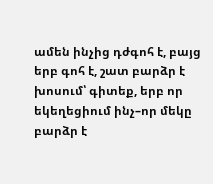ամեն ինչից դժգոհ է, բայց երբ գոհ է, շատ բարձր է խոսում՝ գիտեք, երբ որ եկեղեցիում ինչ–որ մեկը բարձր է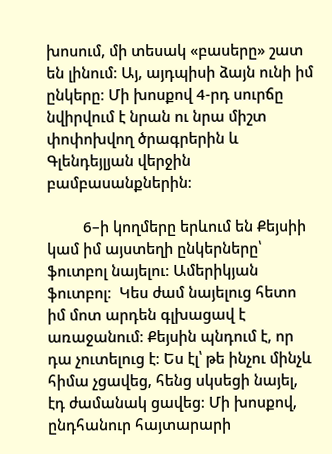խոսում, մի տեսակ «բասերը» շատ են լինում։ Այ, այդպիսի ձայն ունի իմ ընկերը։ Մի խոսքով 4-րդ սուրճը նվիրվում է նրան ու նրա միշտ փոփոխվող ծրագրերին և Գլենդեյլյան վերջին բամբասանքներին։

         6–ի կողմերը երևում են Քեյսիի կամ իմ այստեղի ընկերները՝ ֆուտբոլ նայելու։ Ամերիկյան ֆուտբոլ։  Կես ժամ նայելուց հետո իմ մոտ արդեն գլխացավ է առաջանում։ Քեյսին պնդում է, որ դա չուտելուց է։ Ես էլ՝ թե ինչու մինչև հիմա չցավեց, հենց սկսեցի նայել, էդ ժամանակ ցավեց։ Մի խոսքով, ընդհանուր հայտարարի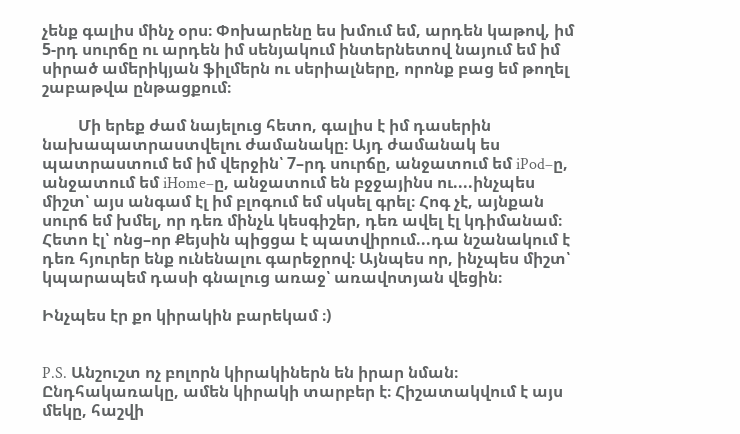չենք գալիս մինչ օրս։ Փոխարենը ես խմում եմ, արդեն կաթով, իմ 5-րդ սուրճը ու արդեն իմ սենյակում ինտերնետով նայում եմ իմ սիրած ամերիկյան ֆիլմերն ու սերիալները, որոնք բաց եմ թողել շաբաթվա ընթացքում։

         Մի երեք ժամ նայելուց հետո, գալիս է իմ դասերին նախապատրաստվելու ժամանակը։ Այդ ժամանակ ես պատրաստում եմ իմ վերջին՝ 7–րդ սուրճը, անջատում եմ iPod–ը, անջատում եմ iHome–ը, անջատում են բջջայինս ու....ինչպես միշտ՝ այս անգամ էլ իմ բլոգում եմ սկսել գրել։ Հոգ չէ, այնքան  սուրճ եմ խմել, որ դեռ մինչև կեսգիշեր, դեռ ավել էլ կդիմանամ։ Հետո էլ՝ ոնց–որ Քեյսին պիցցա է պատվիրում...դա նշանակում է դեռ հյուրեր ենք ունենալու գարեջրով։ Այնպես որ, ինչպես միշտ՝ կպարապեմ դասի գնալուց առաջ՝ առավոտյան վեցին։

Ինչպես էր քո կիրակին բարեկամ ։)


P.S. Անշուշտ ոչ բոլորն կիրակիներն են իրար նման։ Ընդհակառակը, ամեն կիրակի տարբեր է։ Հիշատակվում է այս մեկը, հաշվի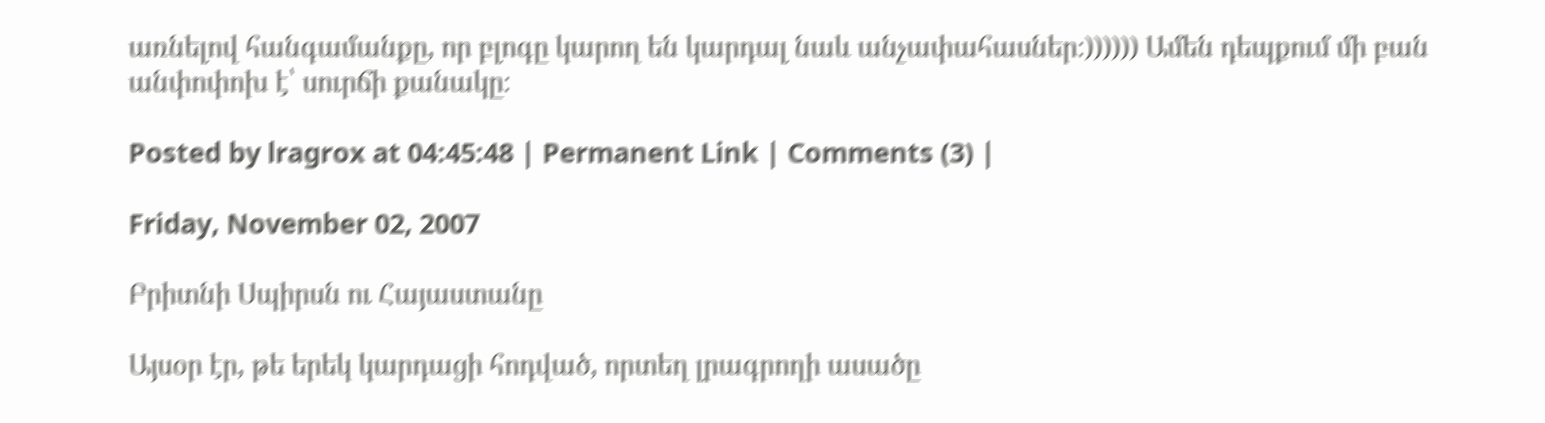առնելով հանգամանքը, որ բլոգը կարող են կարդալ նաև անչափահասներ։)))))) Ամեն դեպքում մի բան անփոփոխ է՝ սուրճի քանակը։

Posted by lragrox at 04:45:48 | Permanent Link | Comments (3) |

Friday, November 02, 2007

Բրիտնի Սպիրսն ու Հայաստանը

Այսօր էր, թե երեկ կարդացի հոդված, որտեղ լրագրողի ասածը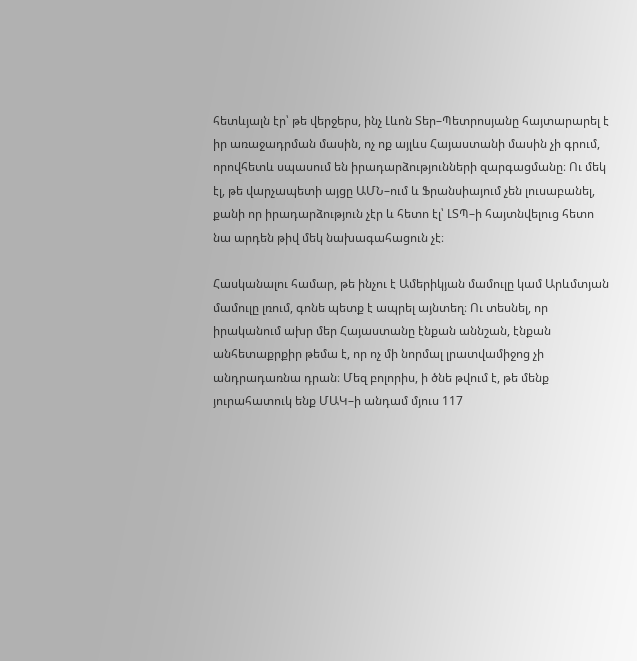հետևյալն էր՝ թե վերջերս, ինչ Լևոն Տեր–Պետրոսյանը հայտարարել է իր առաջադրման մասին, ոչ ոք այլևս Հայաստանի մասին չի գրում, որովհետև սպասում են իրադարձությունների զարգացմանը։ Ու մեկ էլ, թե վարչապետի այցը ԱՄՆ–ում և Ֆրանսիայում չեն լուսաբանել, քանի որ իրադարձություն չէր և հետո էլ՝ ԼՏՊ–ի հայտնվելուց հետո նա արդեն թիվ մեկ նախագահացուն չէ։

Հասկանալու համար, թե ինչու է Ամերիկյան մամուլը կամ Արևմտյան մամուլը լռում, գոնե պետք է ապրել այնտեղ։ Ու տեսնել, որ իրականում ախր մեր Հայաստանը էնքան աննշան, էնքան անհետաքրքիր թեմա է, որ ոչ մի նորմալ լրատվամիջոց չի անդրադառնա դրան։ Մեզ բոլորիս, ի ծնե թվում է, թե մենք յուրահատուկ ենք ՄԱԿ–ի անդամ մյուս 117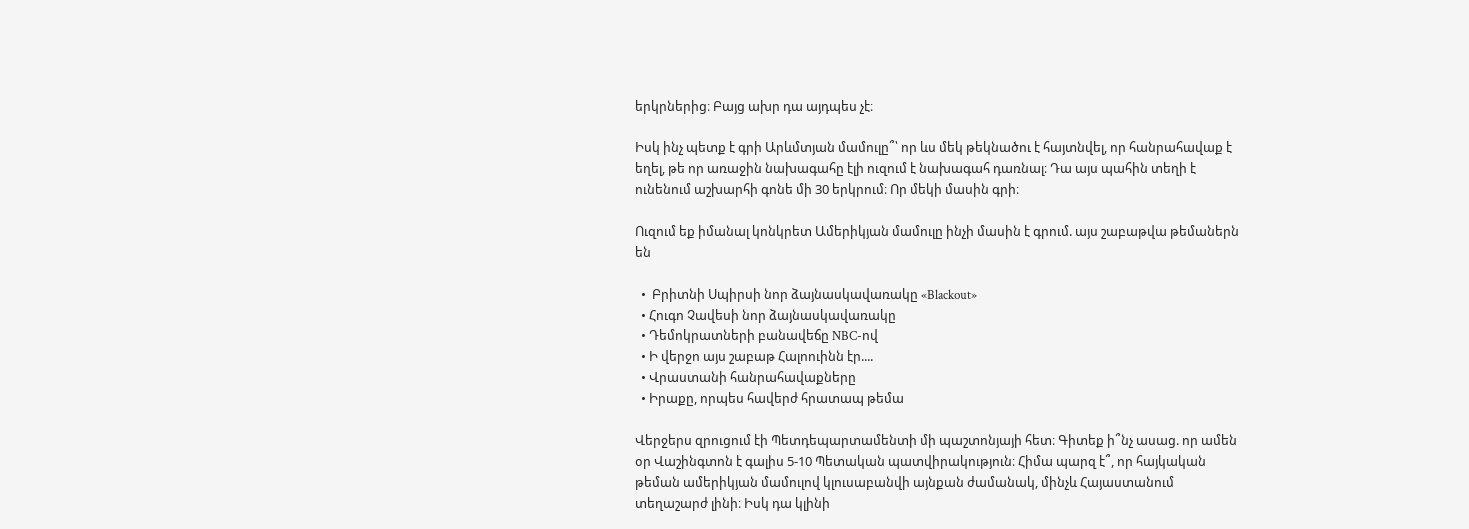երկրներից։ Բայց ախր դա այդպես չէ։

Իսկ ինչ պետք է գրի Արևմտյան մամուլը՞՝ որ ևս մեկ թեկնածու է հայտնվել, որ հանրահավաք է եղել, թե որ առաջին նախագահը էլի ուզում է նախագահ դառնալ։ Դա այս պահին տեղի է ունենում աշխարհի գոնե մի 30 երկրում։ Որ մեկի մասին գրի։

Ուզում եք իմանալ կոնկրետ Ամերիկյան մամուլը ինչի մասին է գրում. այս շաբաթվա թեմաներն են

  •  Բրիտնի Սպիրսի նոր ձայնասկավառակը «Blackout»
  • Հուգո Չավեսի նոր ձայնասկավառակը
  • Դեմոկրատների բանավեճը NBC-ով
  • Ի վերջո այս շաբաթ Հալոուինն էր....
  • Վրաստանի հանրահավաքները
  • Իրաքը, որպես հավերժ հրատապ թեմա

Վերջերս զրուցում էի Պետդեպարտամենտի մի պաշտոնյայի հետ։ Գիտեք ի՞նչ ասաց. որ ամեն օր Վաշինգտոն է գալիս 5-10 Պետական պատվիրակություն։ Հիմա պարզ է՞, որ հայկական թեման ամերիկյան մամուլով կլուսաբանվի այնքան ժամանակ, մինչև Հայաստանում տեղաշարժ լինի։ Իսկ դա կլինի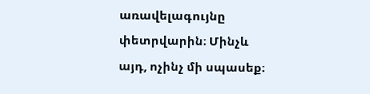առավելագույնը փետրվարին։ Մինչև այդ, ոչինչ մի սպասեք։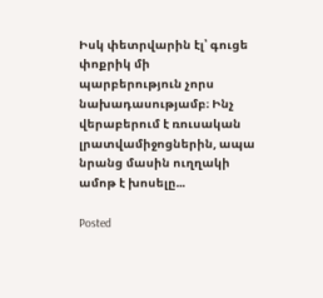Իսկ փետրվարին էլ՝ գուցե փոքրիկ մի պարբերություն չորս նախադասությամբ։ Ինչ վերաբերում է ռուսական լրատվամիջոցներին, ապա նրանց մասին ուղղակի ամոթ է խոսելը...

Posted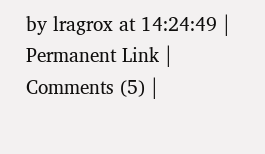by lragrox at 14:24:49 | Permanent Link | Comments (5) |